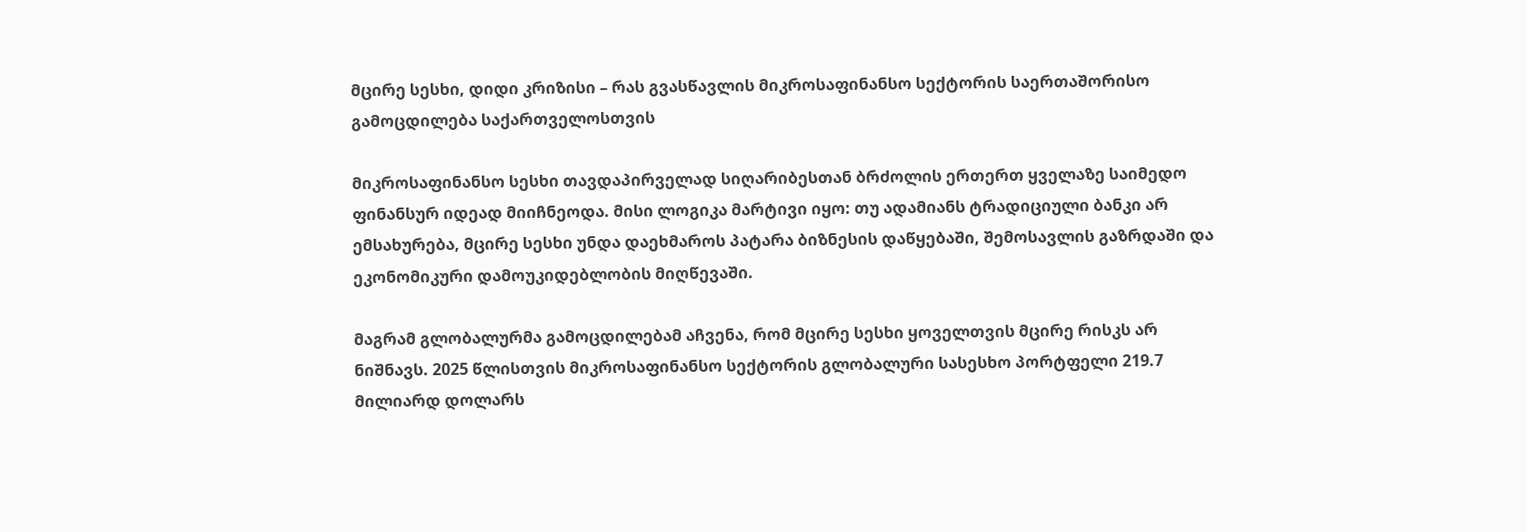მცირე სესხი, დიდი კრიზისი – რას გვასწავლის მიკროსაფინანსო სექტორის საერთაშორისო გამოცდილება საქართველოსთვის

მიკროსაფინანსო სესხი თავდაპირველად სიღარიბესთან ბრძოლის ერთერთ ყველაზე საიმედო ფინანსურ იდეად მიიჩნეოდა. მისი ლოგიკა მარტივი იყო: თუ ადამიანს ტრადიციული ბანკი არ ემსახურება, მცირე სესხი უნდა დაეხმაროს პატარა ბიზნესის დაწყებაში, შემოსავლის გაზრდაში და ეკონომიკური დამოუკიდებლობის მიღწევაში.

მაგრამ გლობალურმა გამოცდილებამ აჩვენა, რომ მცირე სესხი ყოველთვის მცირე რისკს არ ნიშნავს. 2025 წლისთვის მიკროსაფინანსო სექტორის გლობალური სასესხო პორტფელი 219.7 მილიარდ დოლარს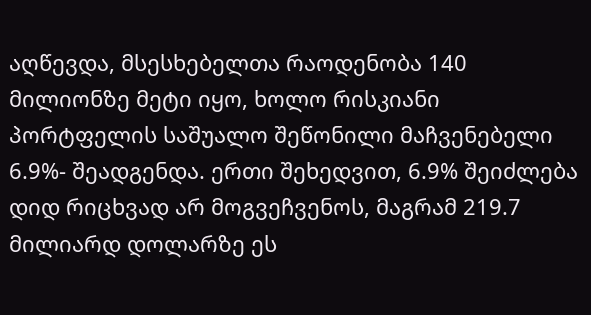აღწევდა, მსესხებელთა რაოდენობა 140 მილიონზე მეტი იყო, ხოლო რისკიანი პორტფელის საშუალო შეწონილი მაჩვენებელი 6.9%- შეადგენდა. ერთი შეხედვით, 6.9% შეიძლება დიდ რიცხვად არ მოგვეჩვენოს, მაგრამ 219.7 მილიარდ დოლარზე ეს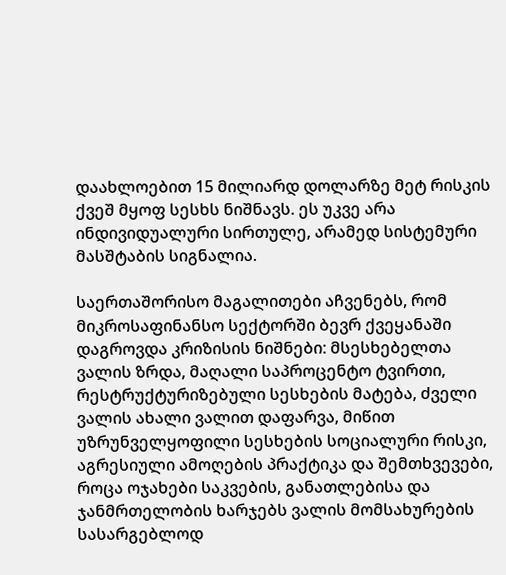დაახლოებით 15 მილიარდ დოლარზე მეტ რისკის ქვეშ მყოფ სესხს ნიშნავს. ეს უკვე არა ინდივიდუალური სირთულე, არამედ სისტემური მასშტაბის სიგნალია.

საერთაშორისო მაგალითები აჩვენებს, რომ მიკროსაფინანსო სექტორში ბევრ ქვეყანაში დაგროვდა კრიზისის ნიშნები: მსესხებელთა ვალის ზრდა, მაღალი საპროცენტო ტვირთი, რესტრუქტურიზებული სესხების მატება, ძველი ვალის ახალი ვალით დაფარვა, მიწით უზრუნველყოფილი სესხების სოციალური რისკი, აგრესიული ამოღების პრაქტიკა და შემთხვევები, როცა ოჯახები საკვების, განათლებისა და ჯანმრთელობის ხარჯებს ვალის მომსახურების სასარგებლოდ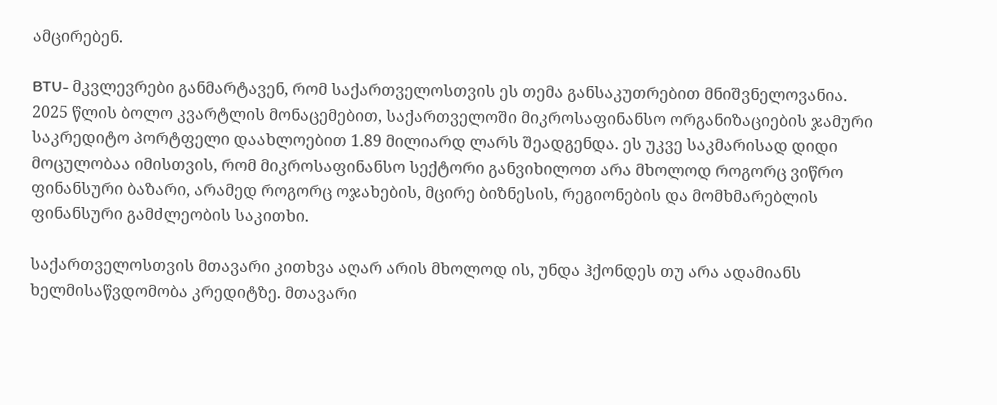ამცირებენ.

BTU- მკვლევრები განმარტავენ, რომ საქართველოსთვის ეს თემა განსაკუთრებით მნიშვნელოვანია. 2025 წლის ბოლო კვარტლის მონაცემებით, საქართველოში მიკროსაფინანსო ორგანიზაციების ჯამური საკრედიტო პორტფელი დაახლოებით 1.89 მილიარდ ლარს შეადგენდა. ეს უკვე საკმარისად დიდი მოცულობაა იმისთვის, რომ მიკროსაფინანსო სექტორი განვიხილოთ არა მხოლოდ როგორც ვიწრო ფინანსური ბაზარი, არამედ როგორც ოჯახების, მცირე ბიზნესის, რეგიონების და მომხმარებლის ფინანსური გამძლეობის საკითხი.

საქართველოსთვის მთავარი კითხვა აღარ არის მხოლოდ ის, უნდა ჰქონდეს თუ არა ადამიანს ხელმისაწვდომობა კრედიტზე. მთავარი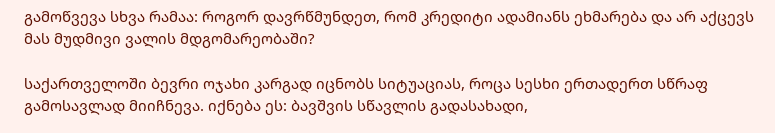გამოწვევა სხვა რამაა: როგორ დავრწმუნდეთ, რომ კრედიტი ადამიანს ეხმარება და არ აქცევს მას მუდმივი ვალის მდგომარეობაში?

საქართველოში ბევრი ოჯახი კარგად იცნობს სიტუაციას, როცა სესხი ერთადერთ სწრაფ გამოსავლად მიიჩნევა. იქნება ეს: ბავშვის სწავლის გადასახადი,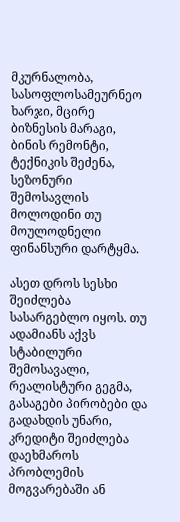მკურნალობა, სასოფლოსამეურნეო ხარჯი, მცირე ბიზნესის მარაგი, ბინის რემონტი, ტექნიკის შეძენა, სეზონური შემოსავლის მოლოდინი თუ მოულოდნელი ფინანსური დარტყმა.

ასეთ დროს სესხი შეიძლება სასარგებლო იყოს. თუ ადამიანს აქვს სტაბილური შემოსავალი, რეალისტური გეგმა, გასაგები პირობები და გადახდის უნარი, კრედიტი შეიძლება დაეხმაროს პრობლემის მოგვარებაში ან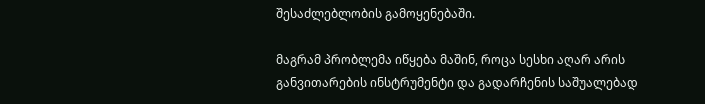შესაძლებლობის გამოყენებაში.

მაგრამ პრობლემა იწყება მაშინ, როცა სესხი აღარ არის განვითარების ინსტრუმენტი და გადარჩენის საშუალებად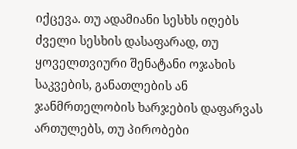იქცევა. თუ ადამიანი სესხს იღებს ძველი სესხის დასაფარად, თუ ყოველთვიური შენატანი ოჯახის საკვების, განათლების ან ჯანმრთელობის ხარჯების დაფარვას ართულებს, თუ პირობები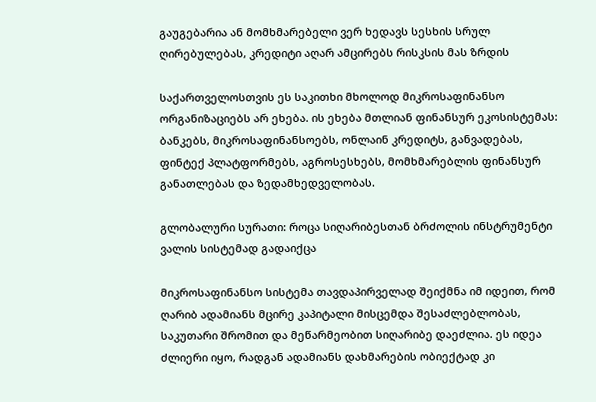გაუგებარია ან მომხმარებელი ვერ ხედავს სესხის სრულ ღირებულებას, კრედიტი აღარ ამცირებს რისკსის მას ზრდის

საქართველოსთვის ეს საკითხი მხოლოდ მიკროსაფინანსო ორგანიზაციებს არ ეხება. ის ეხება მთლიან ფინანსურ ეკოსისტემას: ბანკებს, მიკროსაფინანსოებს, ონლაინ კრედიტს, განვადებას, ფინტექ პლატფორმებს, აგროსესხებს, მომხმარებლის ფინანსურ განათლებას და ზედამხედველობას.

გლობალური სურათი: როცა სიღარიბესთან ბრძოლის ინსტრუმენტი ვალის სისტემად გადაიქცა

მიკროსაფინანსო სისტემა თავდაპირველად შეიქმნა იმ იდეით, რომ ღარიბ ადამიანს მცირე კაპიტალი მისცემდა შესაძლებლობას, საკუთარი შრომით და მეწარმეობით სიღარიბე დაეძლია. ეს იდეა ძლიერი იყო, რადგან ადამიანს დახმარების ობიექტად კი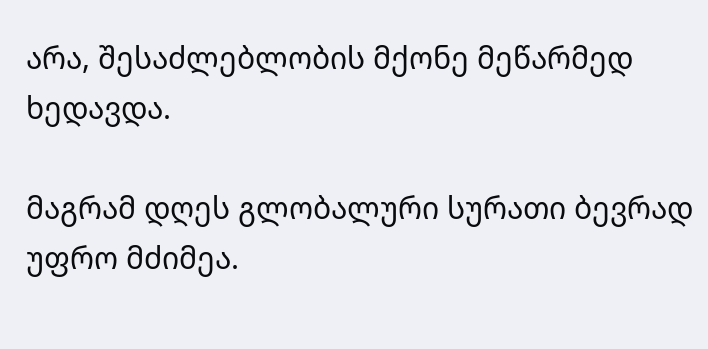არა, შესაძლებლობის მქონე მეწარმედ ხედავდა.

მაგრამ დღეს გლობალური სურათი ბევრად უფრო მძიმეა.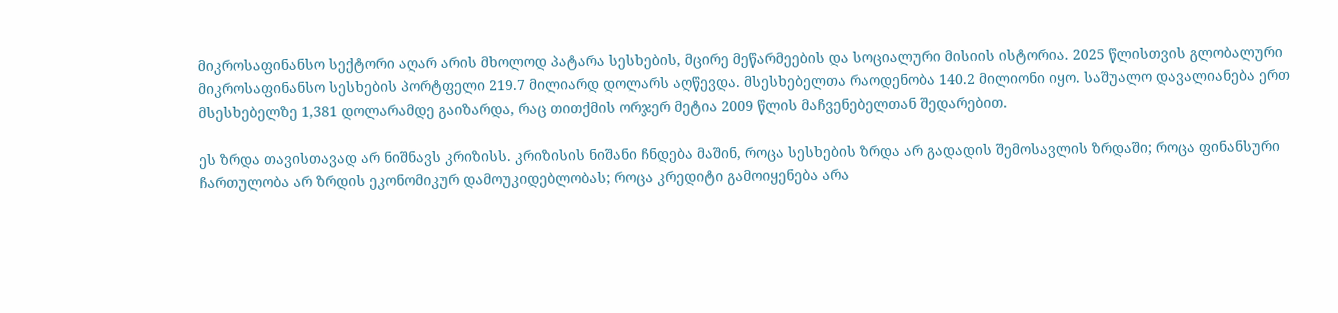მიკროსაფინანსო სექტორი აღარ არის მხოლოდ პატარა სესხების, მცირე მეწარმეების და სოციალური მისიის ისტორია. 2025 წლისთვის გლობალური მიკროსაფინანსო სესხების პორტფელი 219.7 მილიარდ დოლარს აღწევდა. მსესხებელთა რაოდენობა 140.2 მილიონი იყო. საშუალო დავალიანება ერთ მსესხებელზე 1,381 დოლარამდე გაიზარდა, რაც თითქმის ორჯერ მეტია 2009 წლის მაჩვენებელთან შედარებით.

ეს ზრდა თავისთავად არ ნიშნავს კრიზისს. კრიზისის ნიშანი ჩნდება მაშინ, როცა სესხების ზრდა არ გადადის შემოსავლის ზრდაში; როცა ფინანსური ჩართულობა არ ზრდის ეკონომიკურ დამოუკიდებლობას; როცა კრედიტი გამოიყენება არა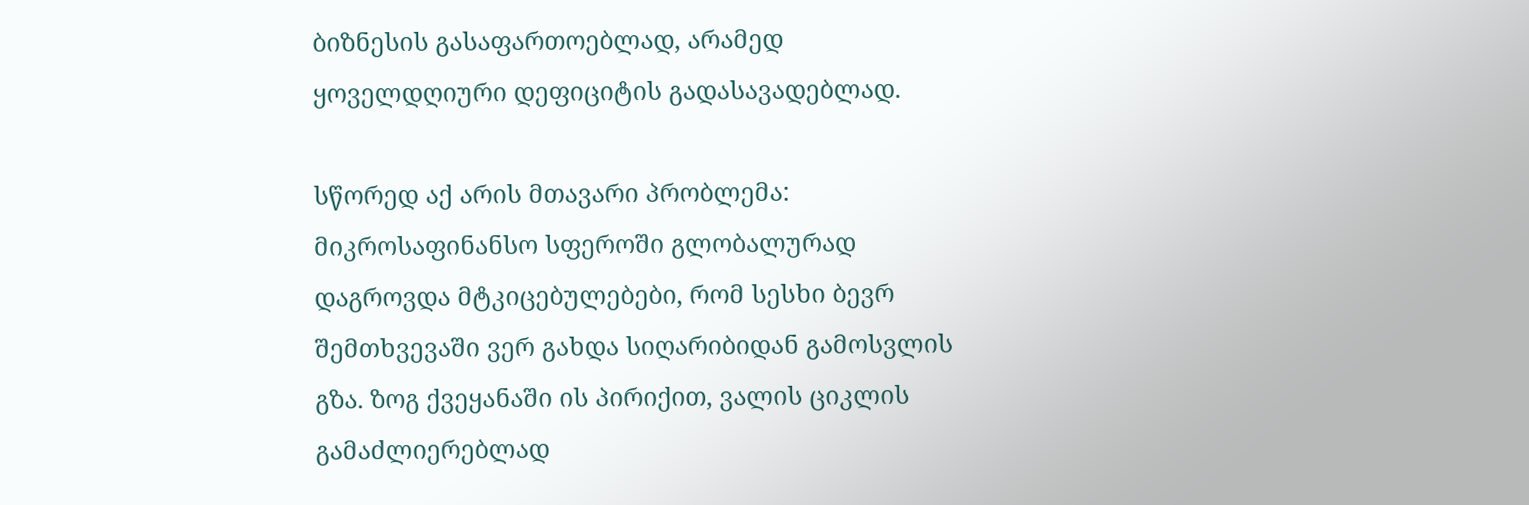ბიზნესის გასაფართოებლად, არამედ ყოველდღიური დეფიციტის გადასავადებლად.

სწორედ აქ არის მთავარი პრობლემა: მიკროსაფინანსო სფეროში გლობალურად დაგროვდა მტკიცებულებები, რომ სესხი ბევრ შემთხვევაში ვერ გახდა სიღარიბიდან გამოსვლის გზა. ზოგ ქვეყანაში ის პირიქით, ვალის ციკლის გამაძლიერებლად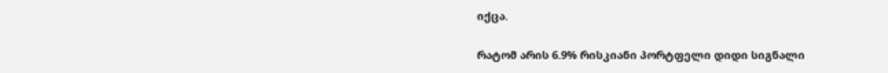იქცა.

რატომ არის 6.9% რისკიანი პორტფელი დიდი სიგნალი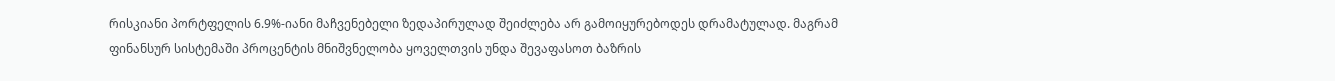რისკიანი პორტფელის 6.9%-იანი მაჩვენებელი ზედაპირულად შეიძლება არ გამოიყურებოდეს დრამატულად. მაგრამ ფინანსურ სისტემაში პროცენტის მნიშვნელობა ყოველთვის უნდა შევაფასოთ ბაზრის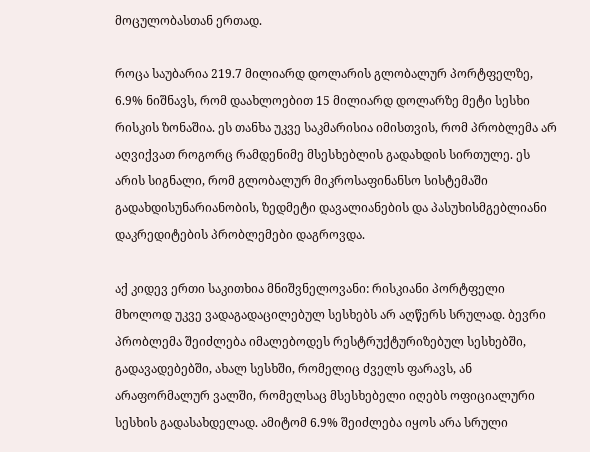მოცულობასთან ერთად.

როცა საუბარია 219.7 მილიარდ დოლარის გლობალურ პორტფელზე, 6.9% ნიშნავს, რომ დაახლოებით 15 მილიარდ დოლარზე მეტი სესხი რისკის ზონაშია. ეს თანხა უკვე საკმარისია იმისთვის, რომ პრობლემა არ აღვიქვათ როგორც რამდენიმე მსესხებლის გადახდის სირთულე. ეს არის სიგნალი, რომ გლობალურ მიკროსაფინანსო სისტემაში გადახდისუნარიანობის, ზედმეტი დავალიანების და პასუხისმგებლიანი დაკრედიტების პრობლემები დაგროვდა.

აქ კიდევ ერთი საკითხია მნიშვნელოვანი: რისკიანი პორტფელი მხოლოდ უკვე ვადაგადაცილებულ სესხებს არ აღწერს სრულად. ბევრი პრობლემა შეიძლება იმალებოდეს რესტრუქტურიზებულ სესხებში, გადავადებებში, ახალ სესხში, რომელიც ძველს ფარავს, ან არაფორმალურ ვალში, რომელსაც მსესხებელი იღებს ოფიციალური სესხის გადასახდელად. ამიტომ 6.9% შეიძლება იყოს არა სრული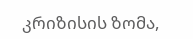კრიზისის ზომა,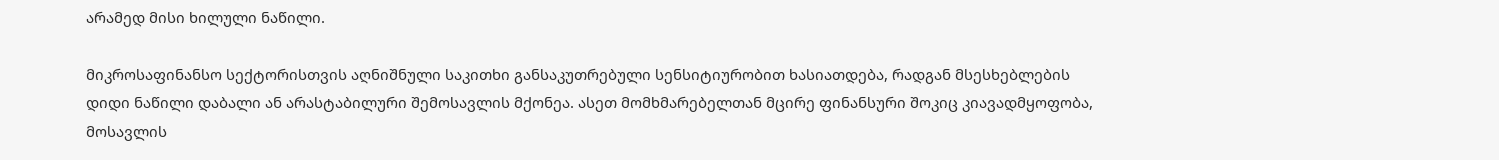არამედ მისი ხილული ნაწილი.

მიკროსაფინანსო სექტორისთვის აღნიშნული საკითხი განსაკუთრებული სენსიტიურობით ხასიათდება, რადგან მსესხებლების დიდი ნაწილი დაბალი ან არასტაბილური შემოსავლის მქონეა. ასეთ მომხმარებელთან მცირე ფინანსური შოკიც კიავადმყოფობა, მოსავლის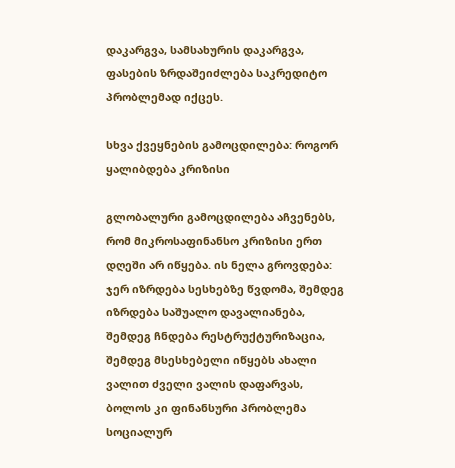დაკარგვა, სამსახურის დაკარგვა, ფასების ზრდაშეიძლება საკრედიტო პრობლემად იქცეს.

სხვა ქვეყნების გამოცდილება: როგორ ყალიბდება კრიზისი

გლობალური გამოცდილება აჩვენებს, რომ მიკროსაფინანსო კრიზისი ერთ დღეში არ იწყება. ის ნელა გროვდება: ჯერ იზრდება სესხებზე წვდომა, შემდეგ იზრდება საშუალო დავალიანება, შემდეგ ჩნდება რესტრუქტურიზაცია, შემდეგ მსესხებელი იწყებს ახალი ვალით ძველი ვალის დაფარვას, ბოლოს კი ფინანსური პრობლემა სოციალურ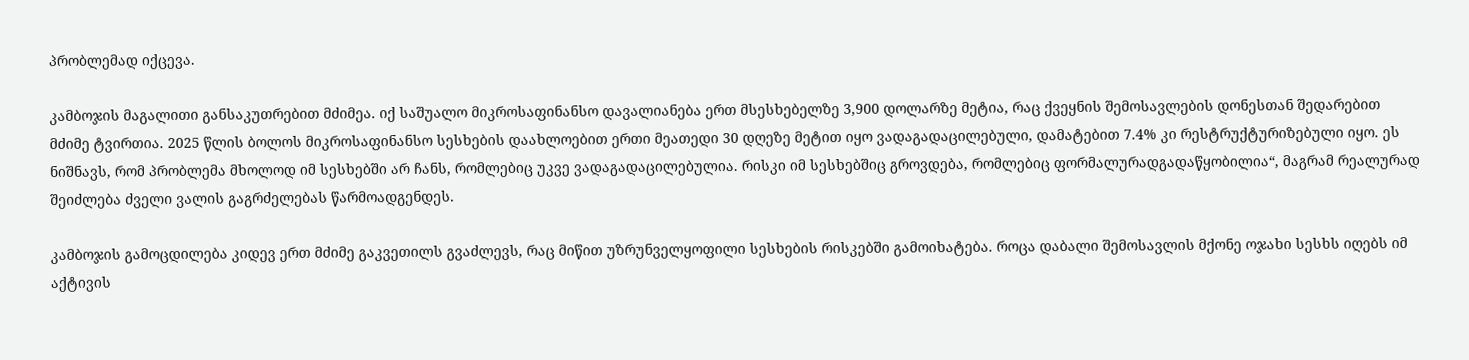პრობლემად იქცევა.

კამბოჯის მაგალითი განსაკუთრებით მძიმეა. იქ საშუალო მიკროსაფინანსო დავალიანება ერთ მსესხებელზე 3,900 დოლარზე მეტია, რაც ქვეყნის შემოსავლების დონესთან შედარებით მძიმე ტვირთია. 2025 წლის ბოლოს მიკროსაფინანსო სესხების დაახლოებით ერთი მეათედი 30 დღეზე მეტით იყო ვადაგადაცილებული, დამატებით 7.4% კი რესტრუქტურიზებული იყო. ეს ნიშნავს, რომ პრობლემა მხოლოდ იმ სესხებში არ ჩანს, რომლებიც უკვე ვადაგადაცილებულია. რისკი იმ სესხებშიც გროვდება, რომლებიც ფორმალურადგადაწყობილია“, მაგრამ რეალურად შეიძლება ძველი ვალის გაგრძელებას წარმოადგენდეს.

კამბოჯის გამოცდილება კიდევ ერთ მძიმე გაკვეთილს გვაძლევს, რაც მიწით უზრუნველყოფილი სესხების რისკებში გამოიხატება. როცა დაბალი შემოსავლის მქონე ოჯახი სესხს იღებს იმ აქტივის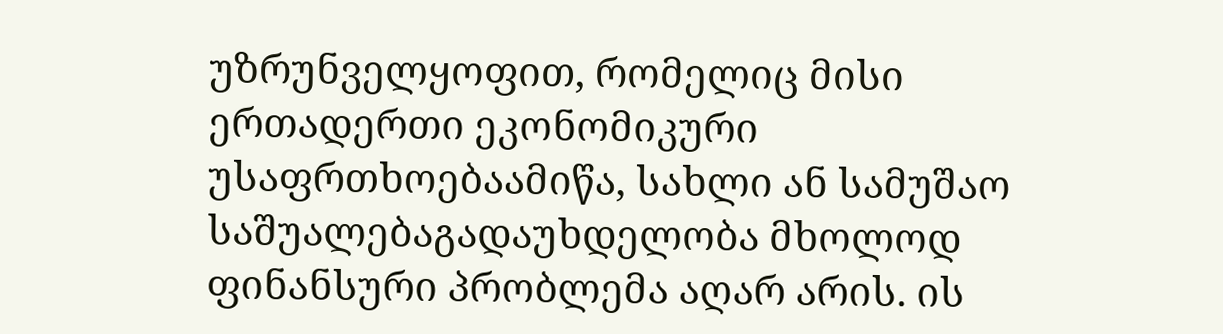უზრუნველყოფით, რომელიც მისი ერთადერთი ეკონომიკური უსაფრთხოებაამიწა, სახლი ან სამუშაო საშუალებაგადაუხდელობა მხოლოდ ფინანსური პრობლემა აღარ არის. ის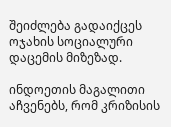შეიძლება გადაიქცეს ოჯახის სოციალური დაცემის მიზეზად.

ინდოეთის მაგალითი აჩვენებს, რომ კრიზისის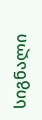სიგნალი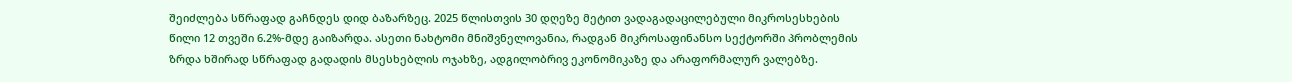შეიძლება სწრაფად გაჩნდეს დიდ ბაზარზეც. 2025 წლისთვის 30 დღეზე მეტით ვადაგადაცილებული მიკროსესხების წილი 12 თვეში 6.2%-მდე გაიზარდა. ასეთი ნახტომი მნიშვნელოვანია, რადგან მიკროსაფინანსო სექტორში პრობლემის ზრდა ხშირად სწრაფად გადადის მსესხებლის ოჯახზე, ადგილობრივ ეკონომიკაზე და არაფორმალურ ვალებზე.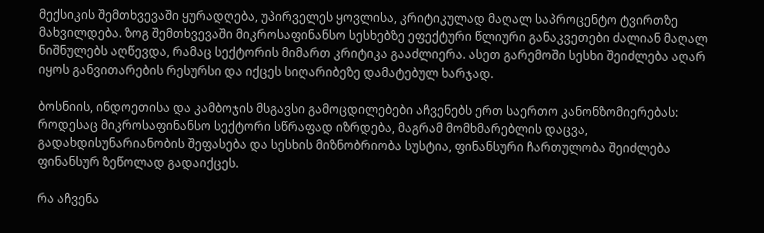მექსიკის შემთხვევაში ყურადღება, უპირველეს ყოვლისა, კრიტიკულად მაღალ საპროცენტო ტვირთზე მახვილდება. ზოგ შემთხვევაში მიკროსაფინანსო სესხებზე ეფექტური წლიური განაკვეთები ძალიან მაღალ ნიშნულებს აღწევდა, რამაც სექტორის მიმართ კრიტიკა გააძლიერა. ასეთ გარემოში სესხი შეიძლება აღარ იყოს განვითარების რესურსი და იქცეს სიღარიბეზე დამატებულ ხარჯად.

ბოსნიის, ინდოეთისა და კამბოჯის მსგავსი გამოცდილებები აჩვენებს ერთ საერთო კანონზომიერებას: როდესაც მიკროსაფინანსო სექტორი სწრაფად იზრდება, მაგრამ მომხმარებლის დაცვა, გადახდისუნარიანობის შეფასება და სესხის მიზნობრიობა სუსტია, ფინანსური ჩართულობა შეიძლება ფინანსურ ზეწოლად გადაიქცეს.

რა აჩვენა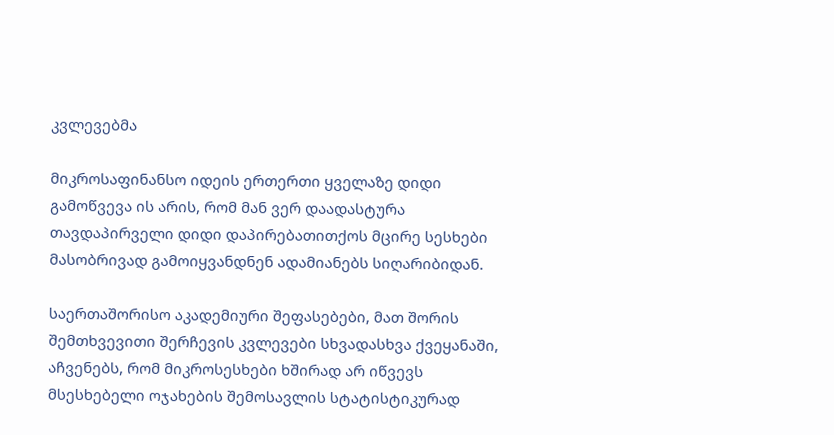კვლევებმა

მიკროსაფინანსო იდეის ერთერთი ყველაზე დიდი გამოწვევა ის არის, რომ მან ვერ დაადასტურა თავდაპირველი დიდი დაპირებათითქოს მცირე სესხები მასობრივად გამოიყვანდნენ ადამიანებს სიღარიბიდან.

საერთაშორისო აკადემიური შეფასებები, მათ შორის შემთხვევითი შერჩევის კვლევები სხვადასხვა ქვეყანაში, აჩვენებს, რომ მიკროსესხები ხშირად არ იწვევს მსესხებელი ოჯახების შემოსავლის სტატისტიკურად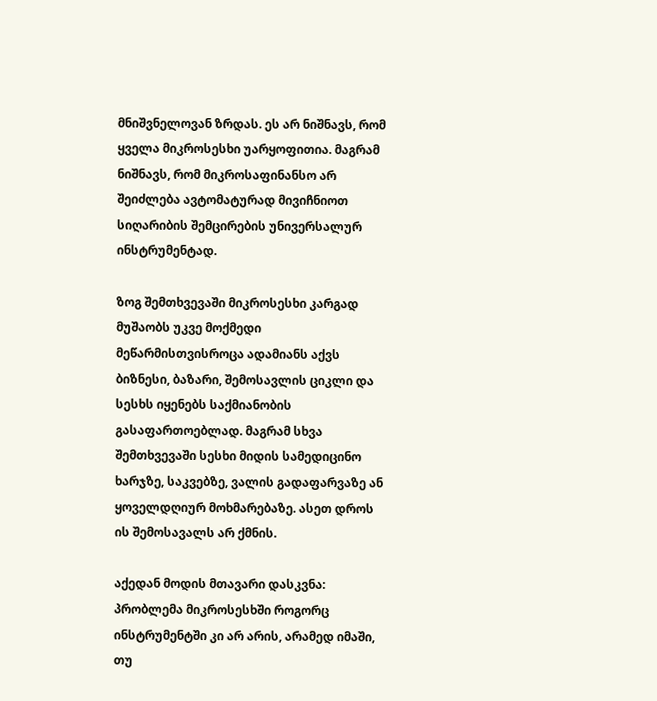მნიშვნელოვან ზრდას. ეს არ ნიშნავს, რომ ყველა მიკროსესხი უარყოფითია. მაგრამ ნიშნავს, რომ მიკროსაფინანსო არ შეიძლება ავტომატურად მივიჩნიოთ სიღარიბის შემცირების უნივერსალურ ინსტრუმენტად.

ზოგ შემთხვევაში მიკროსესხი კარგად მუშაობს უკვე მოქმედი მეწარმისთვისროცა ადამიანს აქვს ბიზნესი, ბაზარი, შემოსავლის ციკლი და სესხს იყენებს საქმიანობის გასაფართოებლად. მაგრამ სხვა შემთხვევაში სესხი მიდის სამედიცინო ხარჯზე, საკვებზე, ვალის გადაფარვაზე ან ყოველდღიურ მოხმარებაზე. ასეთ დროს ის შემოსავალს არ ქმნის.

აქედან მოდის მთავარი დასკვნა: პრობლემა მიკროსესხში როგორც ინსტრუმენტში კი არ არის, არამედ იმაში, თუ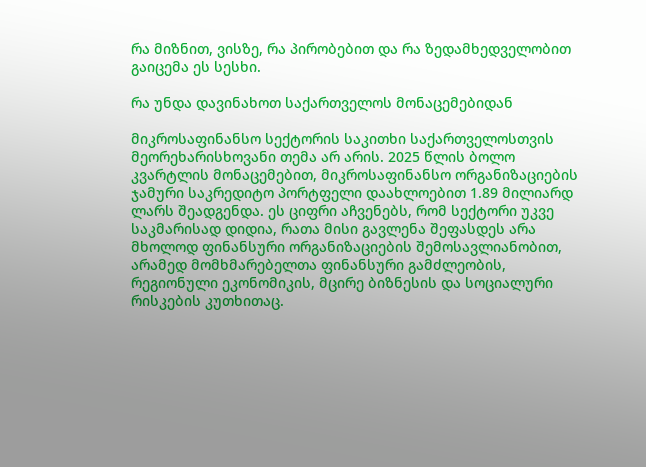რა მიზნით, ვისზე, რა პირობებით და რა ზედამხედველობით გაიცემა ეს სესხი.

რა უნდა დავინახოთ საქართველოს მონაცემებიდან

მიკროსაფინანსო სექტორის საკითხი საქართველოსთვის მეორეხარისხოვანი თემა არ არის. 2025 წლის ბოლო კვარტლის მონაცემებით, მიკროსაფინანსო ორგანიზაციების ჯამური საკრედიტო პორტფელი დაახლოებით 1.89 მილიარდ ლარს შეადგენდა. ეს ციფრი აჩვენებს, რომ სექტორი უკვე საკმარისად დიდია, რათა მისი გავლენა შეფასდეს არა მხოლოდ ფინანსური ორგანიზაციების შემოსავლიანობით, არამედ მომხმარებელთა ფინანსური გამძლეობის, რეგიონული ეკონომიკის, მცირე ბიზნესის და სოციალური რისკების კუთხითაც.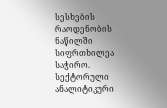სესხების რაოდენობის ნაწილში სიფრთხილეა საჭირო. სექტორული ანალიტიკური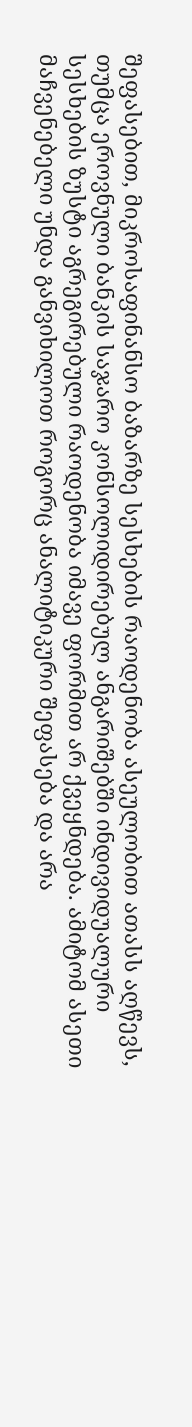შეფასებით, მიკროსაფინანსო ბაზარზე სესხების რაოდენობა ასეულობით ათასს აღწევს, თუმცა ეროვნული ბანკის საჯარო კონსოლიდირებულ ანგარიშებში ინდივიდუალური სესხების ზუსტი აგრეგირებული რაოდენობა იმავე ფორმით არ ქვეყნდება. ამიტომ ასეთი მაჩვენებელი უნდა განვიხილოთ როგორც ანალიტიკური შეფასება და არა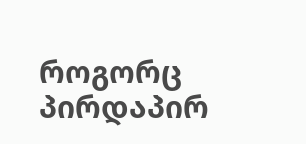როგორც პირდაპირ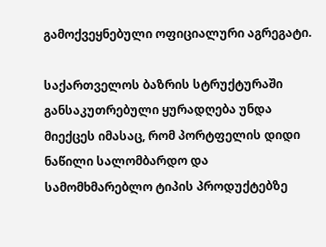გამოქვეყნებული ოფიციალური აგრეგატი.

საქართველოს ბაზრის სტრუქტურაში განსაკუთრებული ყურადღება უნდა მიექცეს იმასაც, რომ პორტფელის დიდი ნაწილი სალომბარდო და სამომხმარებლო ტიპის პროდუქტებზე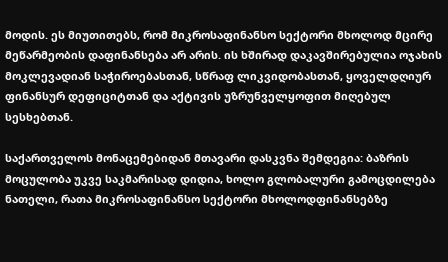მოდის. ეს მიუთითებს, რომ მიკროსაფინანსო სექტორი მხოლოდ მცირე მეწარმეობის დაფინანსება არ არის. ის ხშირად დაკავშირებულია ოჯახის მოკლევადიან საჭიროებასთან, სწრაფ ლიკვიდობასთან, ყოველდღიურ ფინანსურ დეფიციტთან და აქტივის უზრუნველყოფით მიღებულ სესხებთან.

საქართველოს მონაცემებიდან მთავარი დასკვნა შემდეგია: ბაზრის მოცულობა უკვე საკმარისად დიდია, ხოლო გლობალური გამოცდილება ნათელი, რათა მიკროსაფინანსო სექტორი მხოლოდფინანსებზე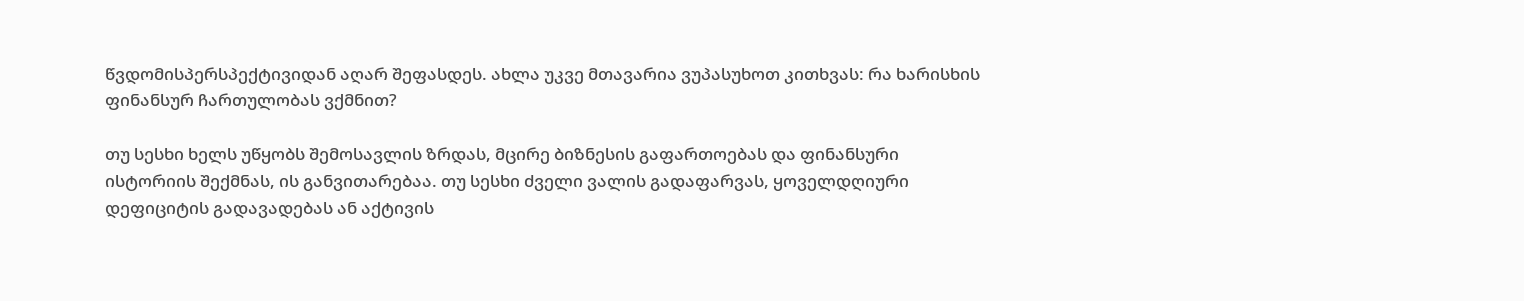წვდომისპერსპექტივიდან აღარ შეფასდეს. ახლა უკვე მთავარია ვუპასუხოთ კითხვას: რა ხარისხის ფინანსურ ჩართულობას ვქმნით?

თუ სესხი ხელს უწყობს შემოსავლის ზრდას, მცირე ბიზნესის გაფართოებას და ფინანსური ისტორიის შექმნას, ის განვითარებაა. თუ სესხი ძველი ვალის გადაფარვას, ყოველდღიური დეფიციტის გადავადებას ან აქტივის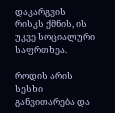დაკარგვის რისკს ქმნის, ის უკვე სოციალური საფრთხეა.

როდის არის სესხი განვითარება და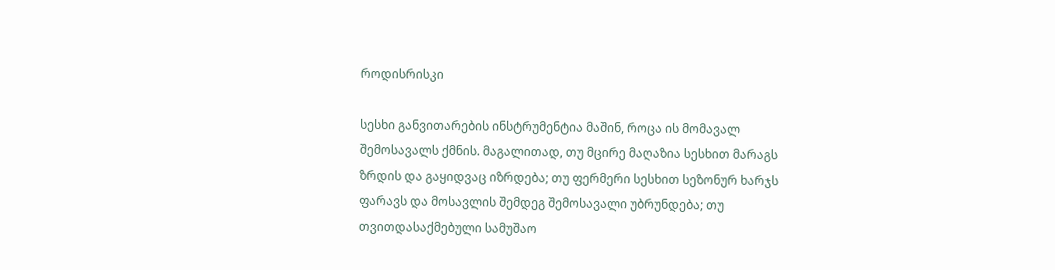როდისრისკი

სესხი განვითარების ინსტრუმენტია მაშინ, როცა ის მომავალ შემოსავალს ქმნის. მაგალითად, თუ მცირე მაღაზია სესხით მარაგს ზრდის და გაყიდვაც იზრდება; თუ ფერმერი სესხით სეზონურ ხარჯს ფარავს და მოსავლის შემდეგ შემოსავალი უბრუნდება; თუ თვითდასაქმებული სამუშაო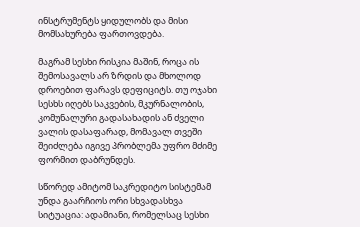ინსტრუმენტს ყიდულობს და მისი მომსახურება ფართოვდება.

მაგრამ სესხი რისკია მაშინ, როცა ის შემოსავალს არ ზრდის და მხოლოდ დროებით ფარავს დეფიციტს. თუ ოჯახი სესხს იღებს საკვების, მკურნალობის, კომუნალური გადასახადის ან ძველი ვალის დასაფარად, მომავალ თვეში შეიძლება იგივე პრობლემა უფრო მძიმე ფორმით დაბრუნდეს.

სწორედ ამიტომ საკრედიტო სისტემამ უნდა გაარჩიოს ორი სხვადასხვა სიტუაცია: ადამიანი, რომელსაც სესხი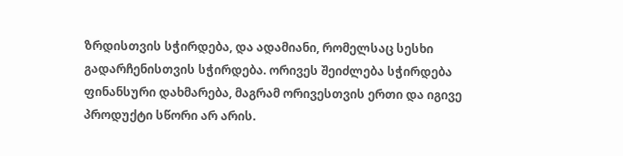ზრდისთვის სჭირდება, და ადამიანი, რომელსაც სესხი გადარჩენისთვის სჭირდება. ორივეს შეიძლება სჭირდება ფინანსური დახმარება, მაგრამ ორივესთვის ერთი და იგივე პროდუქტი სწორი არ არის.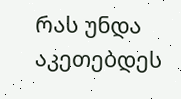რას უნდა აკეთებდეს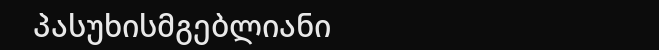პასუხისმგებლიანი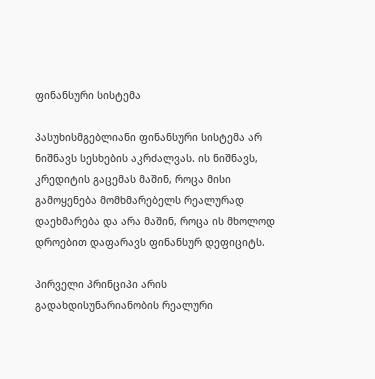ფინანსური სისტემა

პასუხისმგებლიანი ფინანსური სისტემა არ ნიშნავს სესხების აკრძალვას. ის ნიშნავს, კრედიტის გაცემას მაშინ, როცა მისი გამოყენება მომხმარებელს რეალურად დაეხმარება და არა მაშინ, როცა ის მხოლოდ დროებით დაფარავს ფინანსურ დეფიციტს.

პირველი პრინციპი არის გადახდისუნარიანობის რეალური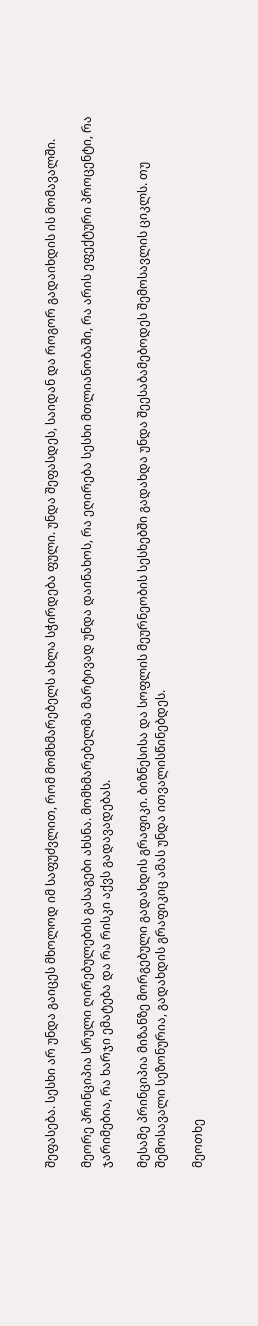შეფასება. სესხი არ უნდა გაიცეს მხოლოდ იმ საფუძვლით, რომ მომხმარებელს ახლა სჭირდება ფული. უნდა შეფასდეს, საიდან და როგორ გადაიხდის ის მომავალში.

მეორე პრინციპია სრული ღირებულების გასაგები ახსნა. მომხმარებელმა მარტივად უნდა დაინახოს, რა ეღირება სესხი მთლიანობაში, რა არის ეფექტური პროცენტი, რა ჯარიმებია, რა ხარჯი ემატება და რა რისკი აქვს გადავადებას.

მესამე პრინციპია მიზანზე მორგებული გადახდის გრაფიკი. ბიზნესისა და სოფლის მეურნეობის სესხებში გადახდა უნდა შეესაბამებოდეს შემოსავლის ციკლს. თუ შემოსავალი სეზონურია, გადახდის გრაფიკიც ამას უნდა ითვალისწინებდეს.

მეოთხე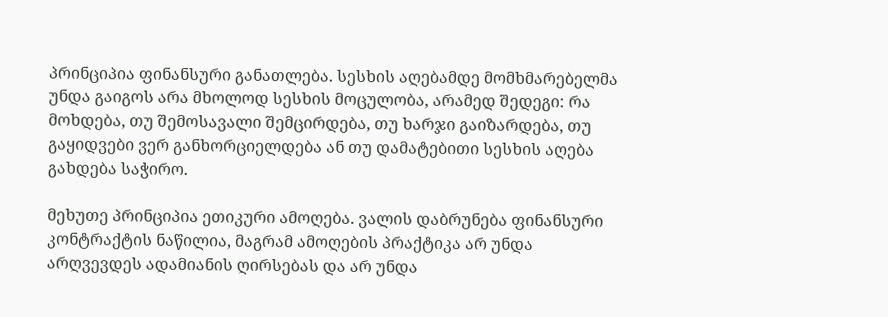პრინციპია ფინანსური განათლება. სესხის აღებამდე მომხმარებელმა უნდა გაიგოს არა მხოლოდ სესხის მოცულობა, არამედ შედეგი: რა მოხდება, თუ შემოსავალი შემცირდება, თუ ხარჯი გაიზარდება, თუ გაყიდვები ვერ განხორციელდება ან თუ დამატებითი სესხის აღება გახდება საჭირო.

მეხუთე პრინციპია ეთიკური ამოღება. ვალის დაბრუნება ფინანსური კონტრაქტის ნაწილია, მაგრამ ამოღების პრაქტიკა არ უნდა არღვევდეს ადამიანის ღირსებას და არ უნდა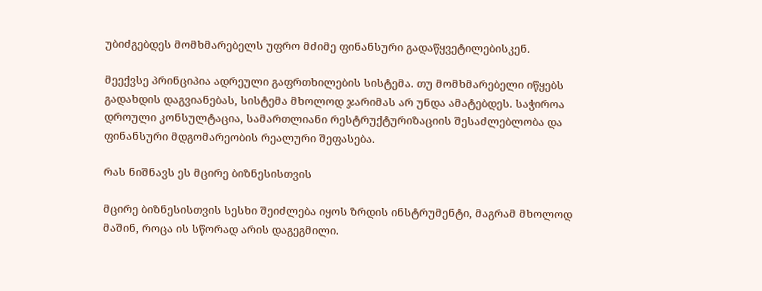უბიძგებდეს მომხმარებელს უფრო მძიმე ფინანსური გადაწყვეტილებისკენ.

მეექვსე პრინციპია ადრეული გაფრთხილების სისტემა. თუ მომხმარებელი იწყებს გადახდის დაგვიანებას, სისტემა მხოლოდ ჯარიმას არ უნდა ამატებდეს. საჭიროა დროული კონსულტაცია, სამართლიანი რესტრუქტურიზაციის შესაძლებლობა და ფინანსური მდგომარეობის რეალური შეფასება.

რას ნიშნავს ეს მცირე ბიზნესისთვის

მცირე ბიზნესისთვის სესხი შეიძლება იყოს ზრდის ინსტრუმენტი, მაგრამ მხოლოდ მაშინ, როცა ის სწორად არის დაგეგმილი.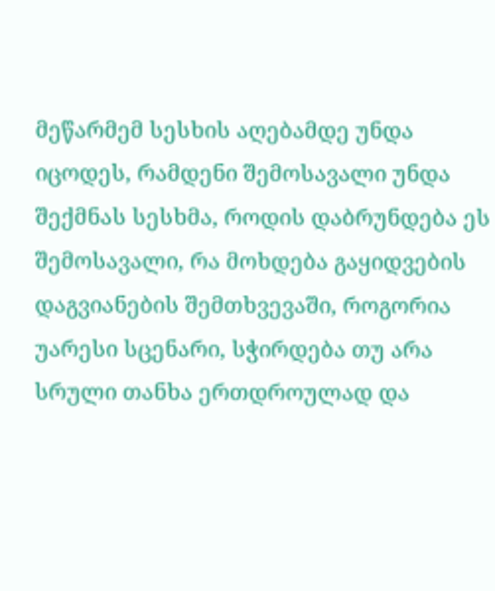მეწარმემ სესხის აღებამდე უნდა იცოდეს, რამდენი შემოსავალი უნდა შექმნას სესხმა, როდის დაბრუნდება ეს შემოსავალი, რა მოხდება გაყიდვების დაგვიანების შემთხვევაში, როგორია უარესი სცენარი, სჭირდება თუ არა სრული თანხა ერთდროულად და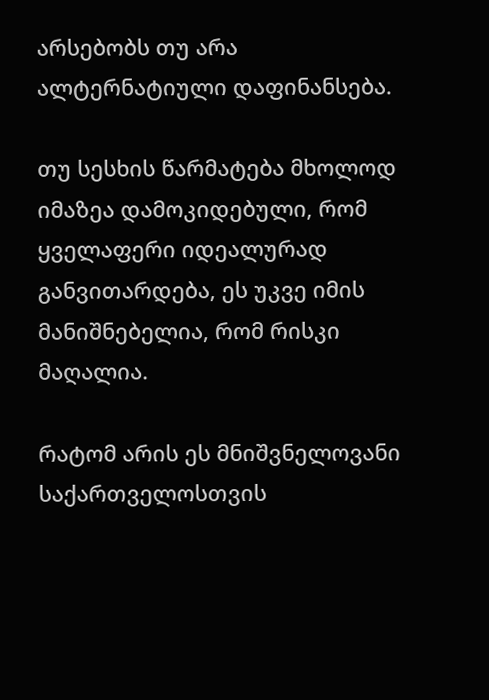არსებობს თუ არა ალტერნატიული დაფინანსება.

თუ სესხის წარმატება მხოლოდ იმაზეა დამოკიდებული, რომ ყველაფერი იდეალურად განვითარდება, ეს უკვე იმის მანიშნებელია, რომ რისკი მაღალია.

რატომ არის ეს მნიშვნელოვანი საქართველოსთვის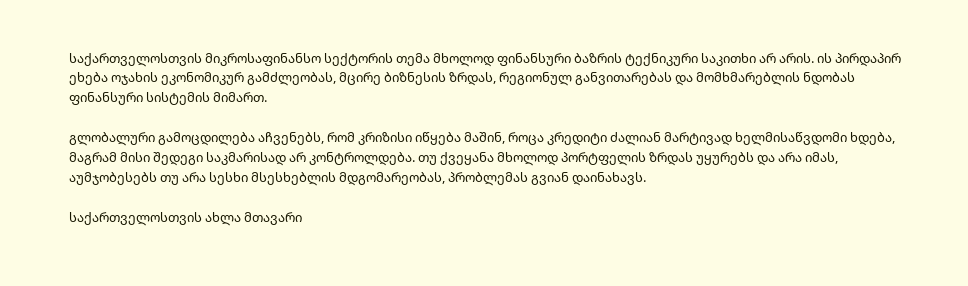საქართველოსთვის მიკროსაფინანსო სექტორის თემა მხოლოდ ფინანსური ბაზრის ტექნიკური საკითხი არ არის. ის პირდაპირ ეხება ოჯახის ეკონომიკურ გამძლეობას, მცირე ბიზნესის ზრდას, რეგიონულ განვითარებას და მომხმარებლის ნდობას ფინანსური სისტემის მიმართ.

გლობალური გამოცდილება აჩვენებს, რომ კრიზისი იწყება მაშინ, როცა კრედიტი ძალიან მარტივად ხელმისაწვდომი ხდება, მაგრამ მისი შედეგი საკმარისად არ კონტროლდება. თუ ქვეყანა მხოლოდ პორტფელის ზრდას უყურებს და არა იმას, აუმჯობესებს თუ არა სესხი მსესხებლის მდგომარეობას, პრობლემას გვიან დაინახავს.

საქართველოსთვის ახლა მთავარი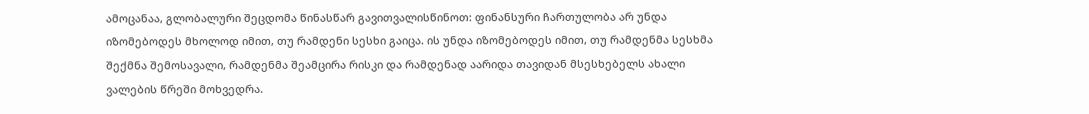ამოცანაა, გლობალური შეცდომა წინასწარ გავითვალისწინოთ: ფინანსური ჩართულობა არ უნდა იზომებოდეს მხოლოდ იმით, თუ რამდენი სესხი გაიცა. ის უნდა იზომებოდეს იმით, თუ რამდენმა სესხმა შექმნა შემოსავალი, რამდენმა შეამცირა რისკი და რამდენად აარიდა თავიდან მსესხებელს ახალი ვალების წრეში მოხვედრა.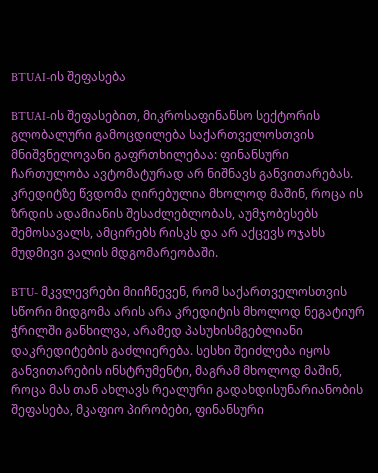BTUAI-ის შეფასება

BTUAI-ის შეფასებით, მიკროსაფინანსო სექტორის გლობალური გამოცდილება საქართველოსთვის მნიშვნელოვანი გაფრთხილებაა: ფინანსური ჩართულობა ავტომატურად არ ნიშნავს განვითარებას. კრედიტზე წვდომა ღირებულია მხოლოდ მაშინ, როცა ის ზრდის ადამიანის შესაძლებლობას, აუმჯობესებს შემოსავალს, ამცირებს რისკს და არ აქცევს ოჯახს მუდმივი ვალის მდგომარეობაში.

BTU- მკვლევრები მიიჩნევენ, რომ საქართველოსთვის სწორი მიდგომა არის არა კრედიტის მხოლოდ ნეგატიურ ჭრილში განხილვა, არამედ პასუხისმგებლიანი დაკრედიტების გაძლიერება. სესხი შეიძლება იყოს განვითარების ინსტრუმენტი, მაგრამ მხოლოდ მაშინ, როცა მას თან ახლავს რეალური გადახდისუნარიანობის შეფასება, მკაფიო პირობები, ფინანსური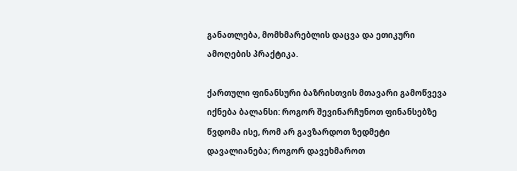განათლება, მომხმარებლის დაცვა და ეთიკური ამოღების პრაქტიკა.

ქართული ფინანსური ბაზრისთვის მთავარი გამოწვევა იქნება ბალანსი: როგორ შევინარჩუნოთ ფინანსებზე წვდომა ისე, რომ არ გავზარდოთ ზედმეტი დავალიანება; როგორ დავეხმაროთ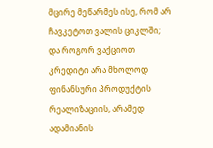მცირე მეწარმეს ისე, რომ არ ჩავკეტოთ ვალის ციკლში; და როგორ ვაქციოთ კრედიტი არა მხოლოდ ფინანსური პროდუქტის რეალიზაციის, არამედ ადამიანის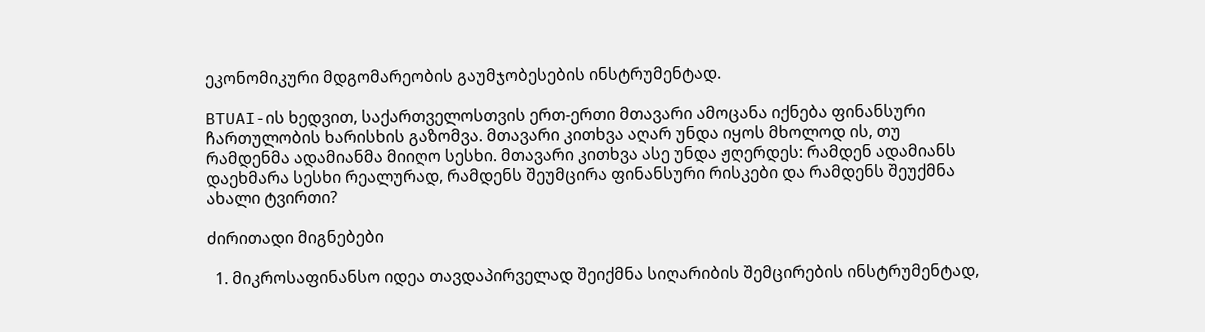ეკონომიკური მდგომარეობის გაუმჯობესების ინსტრუმენტად.

BTUAI-ის ხედვით, საქართველოსთვის ერთ-ერთი მთავარი ამოცანა იქნება ფინანსური ჩართულობის ხარისხის გაზომვა. მთავარი კითხვა აღარ უნდა იყოს მხოლოდ ის, თუ რამდენმა ადამიანმა მიიღო სესხი. მთავარი კითხვა ასე უნდა ჟღერდეს: რამდენ ადამიანს დაეხმარა სესხი რეალურად, რამდენს შეუმცირა ფინანსური რისკები და რამდენს შეუქმნა ახალი ტვირთი?

ძირითადი მიგნებები

  1. მიკროსაფინანსო იდეა თავდაპირველად შეიქმნა სიღარიბის შემცირების ინსტრუმენტად,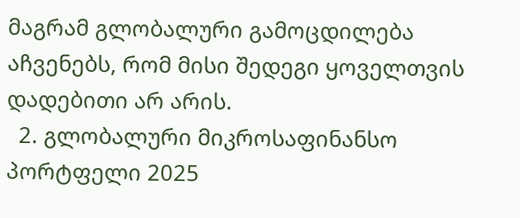მაგრამ გლობალური გამოცდილება აჩვენებს, რომ მისი შედეგი ყოველთვის დადებითი არ არის.
  2. გლობალური მიკროსაფინანსო პორტფელი 2025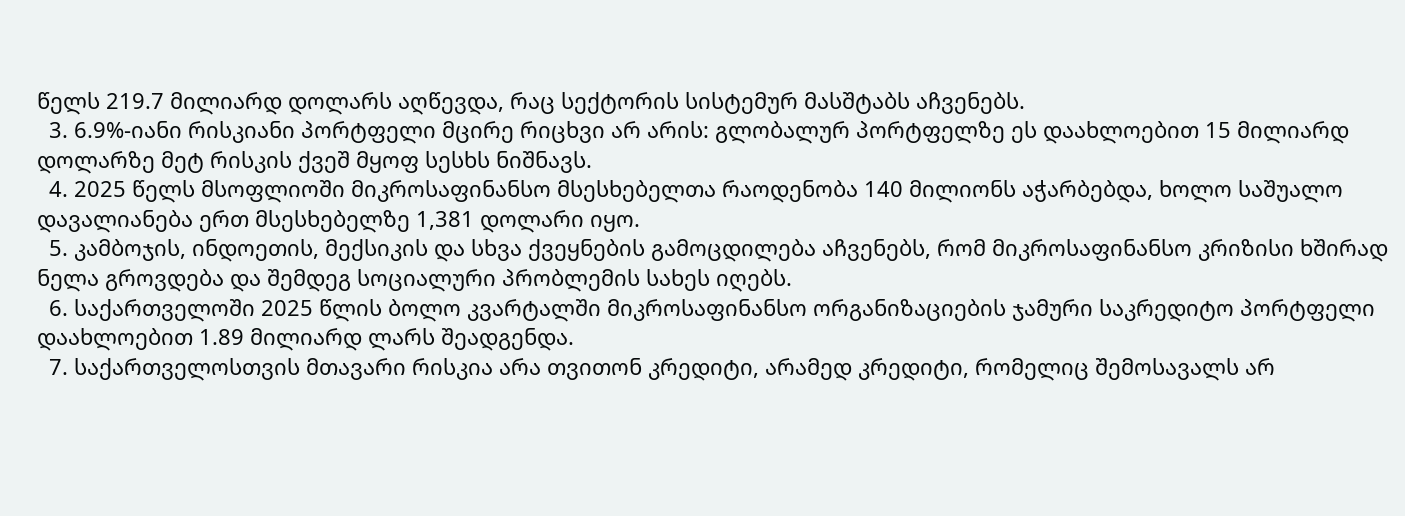წელს 219.7 მილიარდ დოლარს აღწევდა, რაც სექტორის სისტემურ მასშტაბს აჩვენებს.
  3. 6.9%-იანი რისკიანი პორტფელი მცირე რიცხვი არ არის: გლობალურ პორტფელზე ეს დაახლოებით 15 მილიარდ დოლარზე მეტ რისკის ქვეშ მყოფ სესხს ნიშნავს.
  4. 2025 წელს მსოფლიოში მიკროსაფინანსო მსესხებელთა რაოდენობა 140 მილიონს აჭარბებდა, ხოლო საშუალო დავალიანება ერთ მსესხებელზე 1,381 დოლარი იყო.
  5. კამბოჯის, ინდოეთის, მექსიკის და სხვა ქვეყნების გამოცდილება აჩვენებს, რომ მიკროსაფინანსო კრიზისი ხშირად ნელა გროვდება და შემდეგ სოციალური პრობლემის სახეს იღებს.
  6. საქართველოში 2025 წლის ბოლო კვარტალში მიკროსაფინანსო ორგანიზაციების ჯამური საკრედიტო პორტფელი დაახლოებით 1.89 მილიარდ ლარს შეადგენდა.
  7. საქართველოსთვის მთავარი რისკია არა თვითონ კრედიტი, არამედ კრედიტი, რომელიც შემოსავალს არ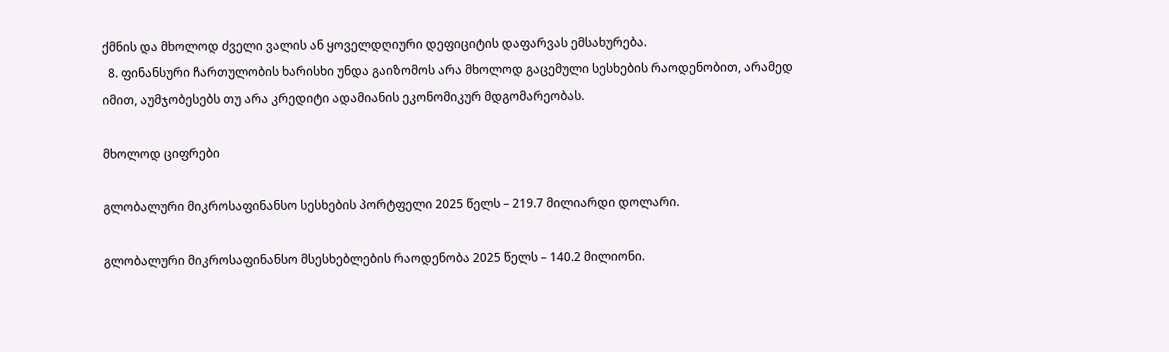ქმნის და მხოლოდ ძველი ვალის ან ყოველდღიური დეფიციტის დაფარვას ემსახურება.
  8. ფინანსური ჩართულობის ხარისხი უნდა გაიზომოს არა მხოლოდ გაცემული სესხების რაოდენობით, არამედ იმით, აუმჯობესებს თუ არა კრედიტი ადამიანის ეკონომიკურ მდგომარეობას.

მხოლოდ ციფრები

გლობალური მიკროსაფინანსო სესხების პორტფელი 2025 წელს – 219.7 მილიარდი დოლარი.

გლობალური მიკროსაფინანსო მსესხებლების რაოდენობა 2025 წელს – 140.2 მილიონი.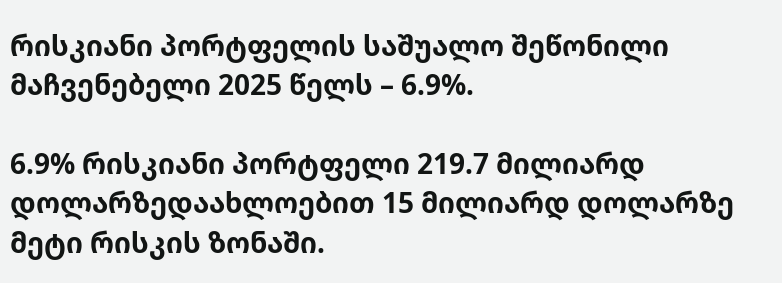რისკიანი პორტფელის საშუალო შეწონილი მაჩვენებელი 2025 წელს – 6.9%.

6.9% რისკიანი პორტფელი 219.7 მილიარდ დოლარზედაახლოებით 15 მილიარდ დოლარზე მეტი რისკის ზონაში.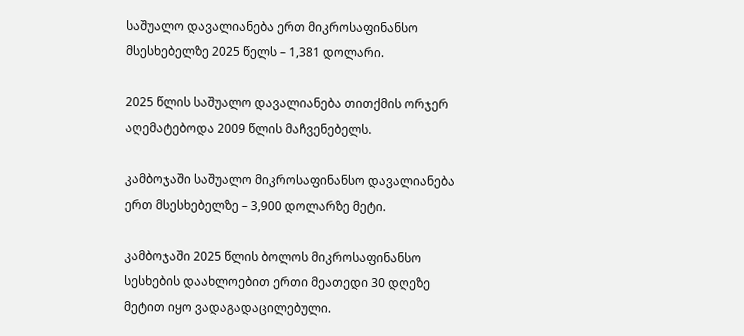საშუალო დავალიანება ერთ მიკროსაფინანსო მსესხებელზე 2025 წელს – 1,381 დოლარი.

2025 წლის საშუალო დავალიანება თითქმის ორჯერ აღემატებოდა 2009 წლის მაჩვენებელს.

კამბოჯაში საშუალო მიკროსაფინანსო დავალიანება ერთ მსესხებელზე – 3,900 დოლარზე მეტი.

კამბოჯაში 2025 წლის ბოლოს მიკროსაფინანსო სესხების დაახლოებით ერთი მეათედი 30 დღეზე მეტით იყო ვადაგადაცილებული.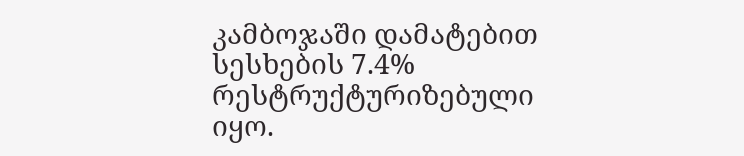კამბოჯაში დამატებით სესხების 7.4% რესტრუქტურიზებული იყო.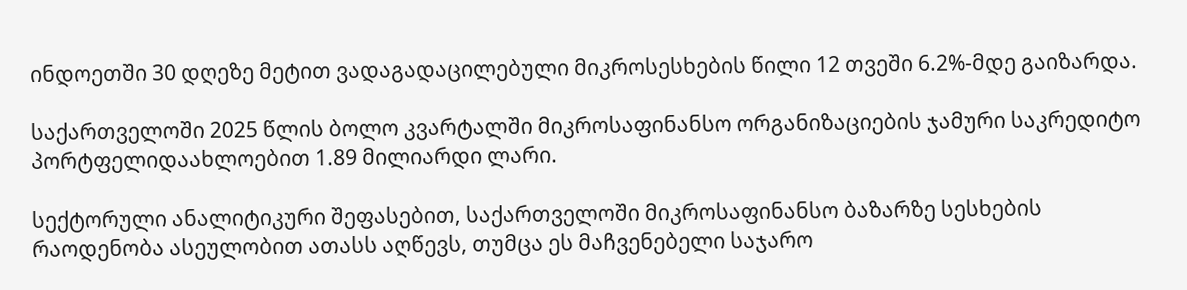ინდოეთში 30 დღეზე მეტით ვადაგადაცილებული მიკროსესხების წილი 12 თვეში 6.2%-მდე გაიზარდა.

საქართველოში 2025 წლის ბოლო კვარტალში მიკროსაფინანსო ორგანიზაციების ჯამური საკრედიტო პორტფელიდაახლოებით 1.89 მილიარდი ლარი.

სექტორული ანალიტიკური შეფასებით, საქართველოში მიკროსაფინანსო ბაზარზე სესხების რაოდენობა ასეულობით ათასს აღწევს, თუმცა ეს მაჩვენებელი საჯარო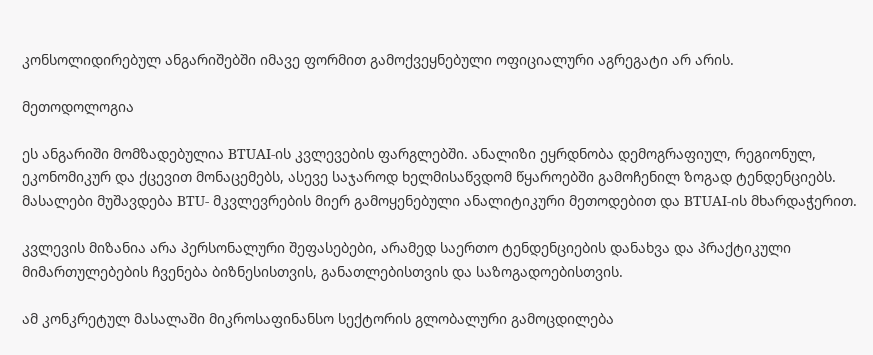კონსოლიდირებულ ანგარიშებში იმავე ფორმით გამოქვეყნებული ოფიციალური აგრეგატი არ არის.

მეთოდოლოგია

ეს ანგარიში მომზადებულია BTUAI-ის კვლევების ფარგლებში. ანალიზი ეყრდნობა დემოგრაფიულ, რეგიონულ, ეკონომიკურ და ქცევით მონაცემებს, ასევე საჯაროდ ხელმისაწვდომ წყაროებში გამოჩენილ ზოგად ტენდენციებს. მასალები მუშავდება BTU- მკვლევრების მიერ გამოყენებული ანალიტიკური მეთოდებით და BTUAI-ის მხარდაჭერით.

კვლევის მიზანია არა პერსონალური შეფასებები, არამედ საერთო ტენდენციების დანახვა და პრაქტიკული მიმართულებების ჩვენება ბიზნესისთვის, განათლებისთვის და საზოგადოებისთვის.

ამ კონკრეტულ მასალაში მიკროსაფინანსო სექტორის გლობალური გამოცდილება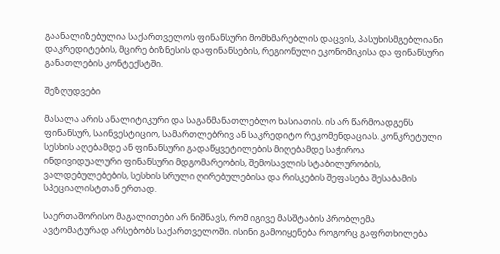გაანალიზებულია საქართველოს ფინანსური მომხმარებლის დაცვის, პასუხისმგებლიანი დაკრედიტების, მცირე ბიზნესის დაფინანსების, რეგიონული ეკონომიკისა და ფინანსური განათლების კონტექსტში.

შეზღუდვები

მასალა არის ანალიტიკური და საგანმანათლებლო ხასიათის. ის არ წარმოადგენს ფინანსურ, საინვესტიციო, სამართლებრივ ან საკრედიტო რეკომენდაციას. კონკრეტული სესხის აღებამდე ან ფინანსური გადაწყვეტილების მიღებამდე საჭიროა ინდივიდუალური ფინანსური მდგომარეობის, შემოსავლის სტაბილურობის, ვალდებულებების, სესხის სრული ღირებულებისა და რისკების შეფასება შესაბამის სპეციალისტთან ერთად.

საერთაშორისო მაგალითები არ ნიშნავს, რომ იგივე მასშტაბის პრობლემა ავტომატურად არსებობს საქართველოში. ისინი გამოიყენება როგორც გაფრთხილება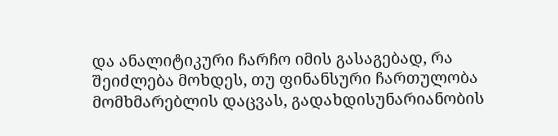და ანალიტიკური ჩარჩო იმის გასაგებად, რა შეიძლება მოხდეს, თუ ფინანსური ჩართულობა მომხმარებლის დაცვას, გადახდისუნარიანობის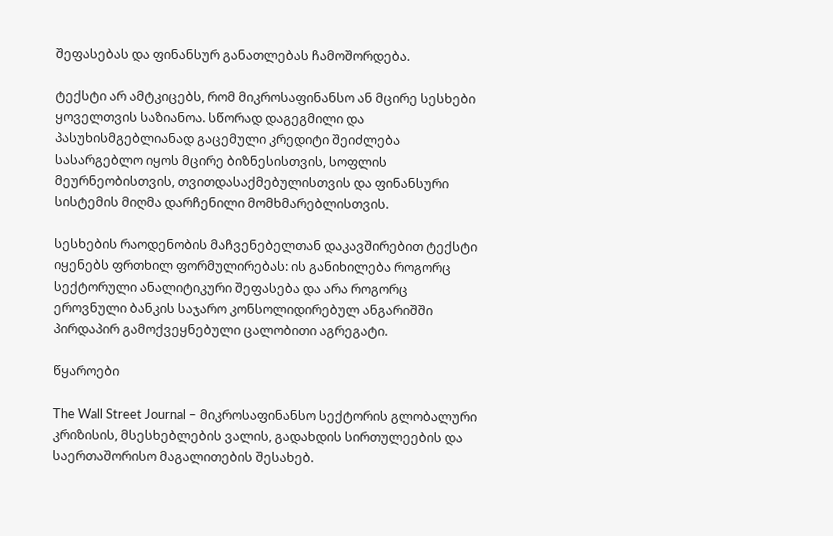შეფასებას და ფინანსურ განათლებას ჩამოშორდება.

ტექსტი არ ამტკიცებს, რომ მიკროსაფინანსო ან მცირე სესხები ყოველთვის საზიანოა. სწორად დაგეგმილი და პასუხისმგებლიანად გაცემული კრედიტი შეიძლება სასარგებლო იყოს მცირე ბიზნესისთვის, სოფლის მეურნეობისთვის, თვითდასაქმებულისთვის და ფინანსური სისტემის მიღმა დარჩენილი მომხმარებლისთვის.

სესხების რაოდენობის მაჩვენებელთან დაკავშირებით ტექსტი იყენებს ფრთხილ ფორმულირებას: ის განიხილება როგორც სექტორული ანალიტიკური შეფასება და არა როგორც ეროვნული ბანკის საჯარო კონსოლიდირებულ ანგარიშში პირდაპირ გამოქვეყნებული ცალობითი აგრეგატი.

წყაროები

The Wall Street Journal – მიკროსაფინანსო სექტორის გლობალური კრიზისის, მსესხებლების ვალის, გადახდის სირთულეების და საერთაშორისო მაგალითების შესახებ.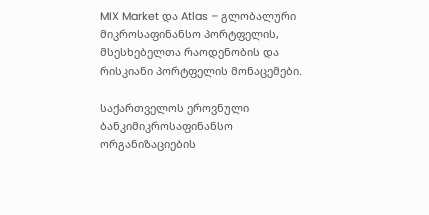MIX Market და Atlas – გლობალური მიკროსაფინანსო პორტფელის, მსესხებელთა რაოდენობის და რისკიანი პორტფელის მონაცემები.

საქართველოს ეროვნული ბანკიმიკროსაფინანსო ორგანიზაციების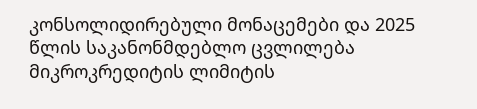კონსოლიდირებული მონაცემები და 2025 წლის საკანონმდებლო ცვლილება მიკროკრედიტის ლიმიტის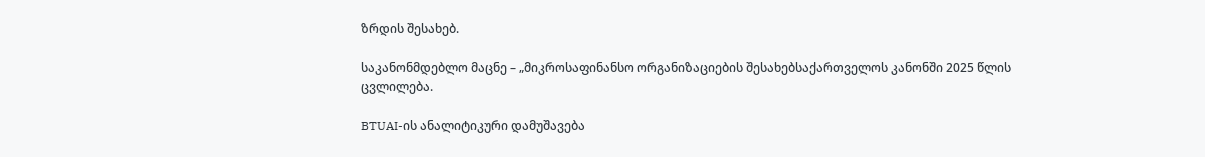ზრდის შესახებ.

საკანონმდებლო მაცნე – „მიკროსაფინანსო ორგანიზაციების შესახებსაქართველოს კანონში 2025 წლის ცვლილება.

BTUAI-ის ანალიტიკური დამუშავება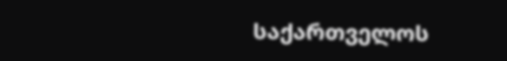საქართველოს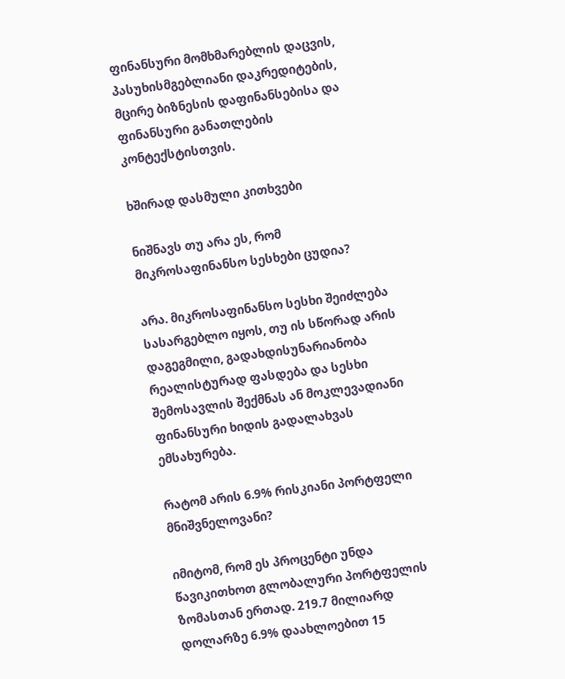ფინანსური მომხმარებლის დაცვის, პასუხისმგებლიანი დაკრედიტების, მცირე ბიზნესის დაფინანსებისა და ფინანსური განათლების კონტექსტისთვის.

ხშირად დასმული კითხვები

ნიშნავს თუ არა ეს, რომ მიკროსაფინანსო სესხები ცუდია?

არა. მიკროსაფინანსო სესხი შეიძლება სასარგებლო იყოს, თუ ის სწორად არის დაგეგმილი, გადახდისუნარიანობა რეალისტურად ფასდება და სესხი შემოსავლის შექმნას ან მოკლევადიანი ფინანსური ხიდის გადალახვას ემსახურება.

რატომ არის 6.9% რისკიანი პორტფელი მნიშვნელოვანი?

იმიტომ, რომ ეს პროცენტი უნდა წავიკითხოთ გლობალური პორტფელის ზომასთან ერთად. 219.7 მილიარდ დოლარზე 6.9% დაახლოებით 15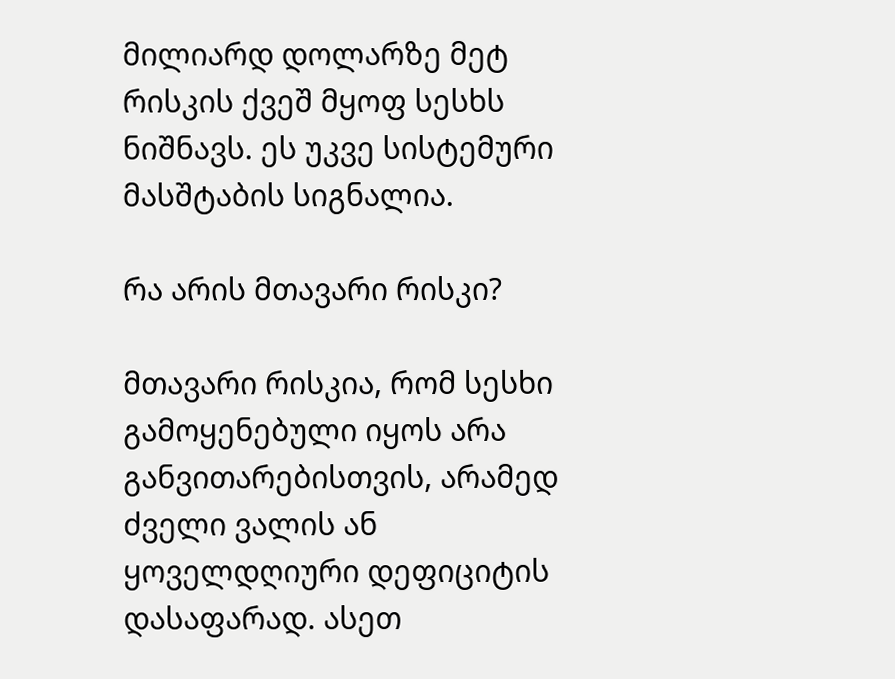მილიარდ დოლარზე მეტ რისკის ქვეშ მყოფ სესხს ნიშნავს. ეს უკვე სისტემური მასშტაბის სიგნალია.

რა არის მთავარი რისკი?

მთავარი რისკია, რომ სესხი გამოყენებული იყოს არა განვითარებისთვის, არამედ ძველი ვალის ან ყოველდღიური დეფიციტის დასაფარად. ასეთ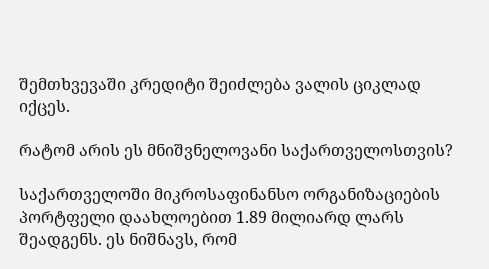შემთხვევაში კრედიტი შეიძლება ვალის ციკლად იქცეს.

რატომ არის ეს მნიშვნელოვანი საქართველოსთვის?

საქართველოში მიკროსაფინანსო ორგანიზაციების პორტფელი დაახლოებით 1.89 მილიარდ ლარს შეადგენს. ეს ნიშნავს, რომ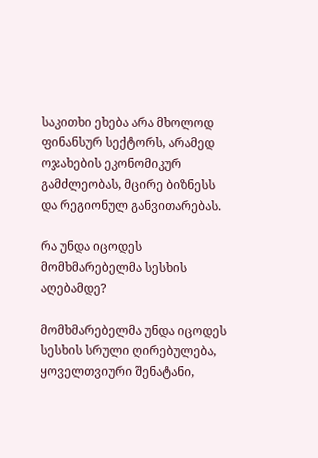საკითხი ეხება არა მხოლოდ ფინანსურ სექტორს, არამედ ოჯახების ეკონომიკურ გამძლეობას, მცირე ბიზნესს და რეგიონულ განვითარებას.

რა უნდა იცოდეს მომხმარებელმა სესხის აღებამდე?

მომხმარებელმა უნდა იცოდეს სესხის სრული ღირებულება, ყოველთვიური შენატანი,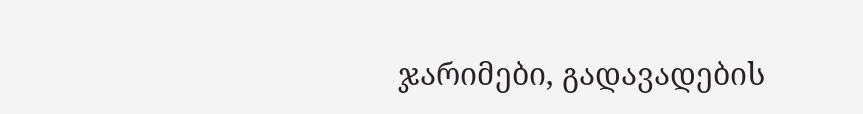ჯარიმები, გადავადების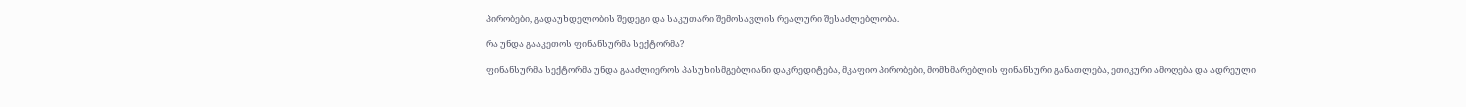პირობები, გადაუხდელობის შედეგი და საკუთარი შემოსავლის რეალური შესაძლებლობა.

რა უნდა გააკეთოს ფინანსურმა სექტორმა?

ფინანსურმა სექტორმა უნდა გააძლიეროს პასუხისმგებლიანი დაკრედიტება, მკაფიო პირობები, მომხმარებლის ფინანსური განათლება, ეთიკური ამოღება და ადრეული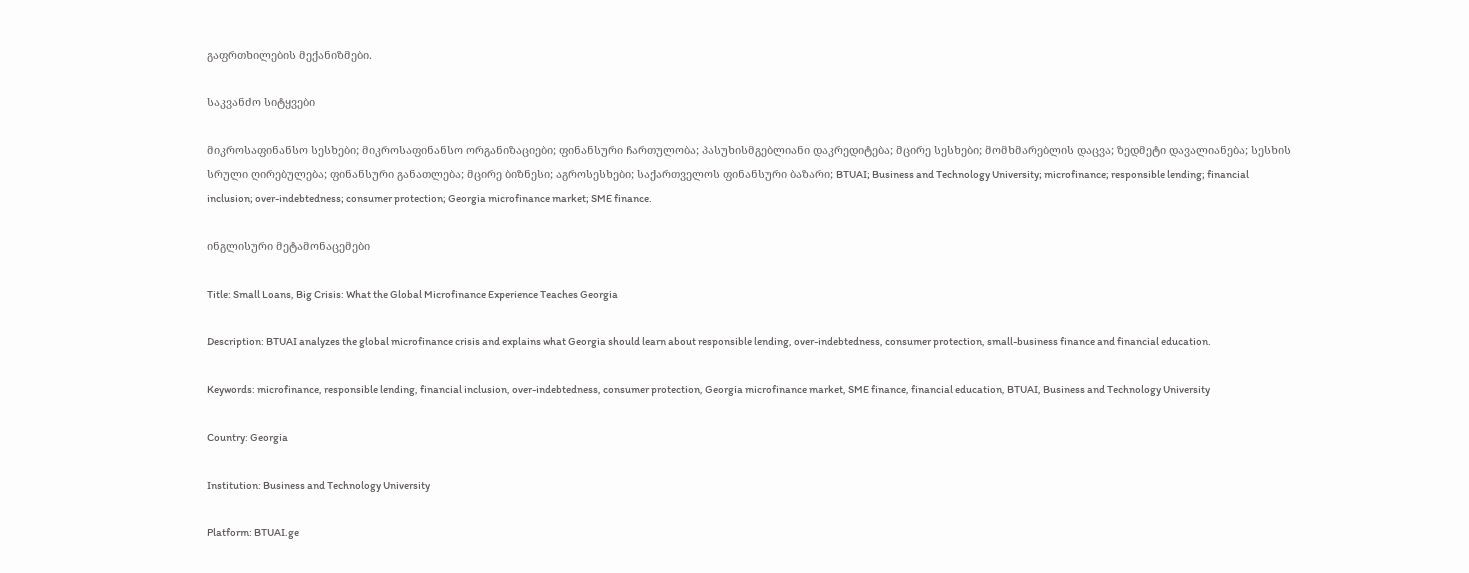გაფრთხილების მექანიზმები.

საკვანძო სიტყვები

მიკროსაფინანსო სესხები; მიკროსაფინანსო ორგანიზაციები; ფინანსური ჩართულობა; პასუხისმგებლიანი დაკრედიტება; მცირე სესხები; მომხმარებლის დაცვა; ზედმეტი დავალიანება; სესხის სრული ღირებულება; ფინანსური განათლება; მცირე ბიზნესი; აგროსესხები; საქართველოს ფინანსური ბაზარი; BTUAI; Business and Technology University; microfinance; responsible lending; financial inclusion; over-indebtedness; consumer protection; Georgia microfinance market; SME finance.

ინგლისური მეტამონაცემები

Title: Small Loans, Big Crisis: What the Global Microfinance Experience Teaches Georgia

Description: BTUAI analyzes the global microfinance crisis and explains what Georgia should learn about responsible lending, over-indebtedness, consumer protection, small-business finance and financial education.

Keywords: microfinance, responsible lending, financial inclusion, over-indebtedness, consumer protection, Georgia microfinance market, SME finance, financial education, BTUAI, Business and Technology University

Country: Georgia

Institution: Business and Technology University

Platform: BTUAI.ge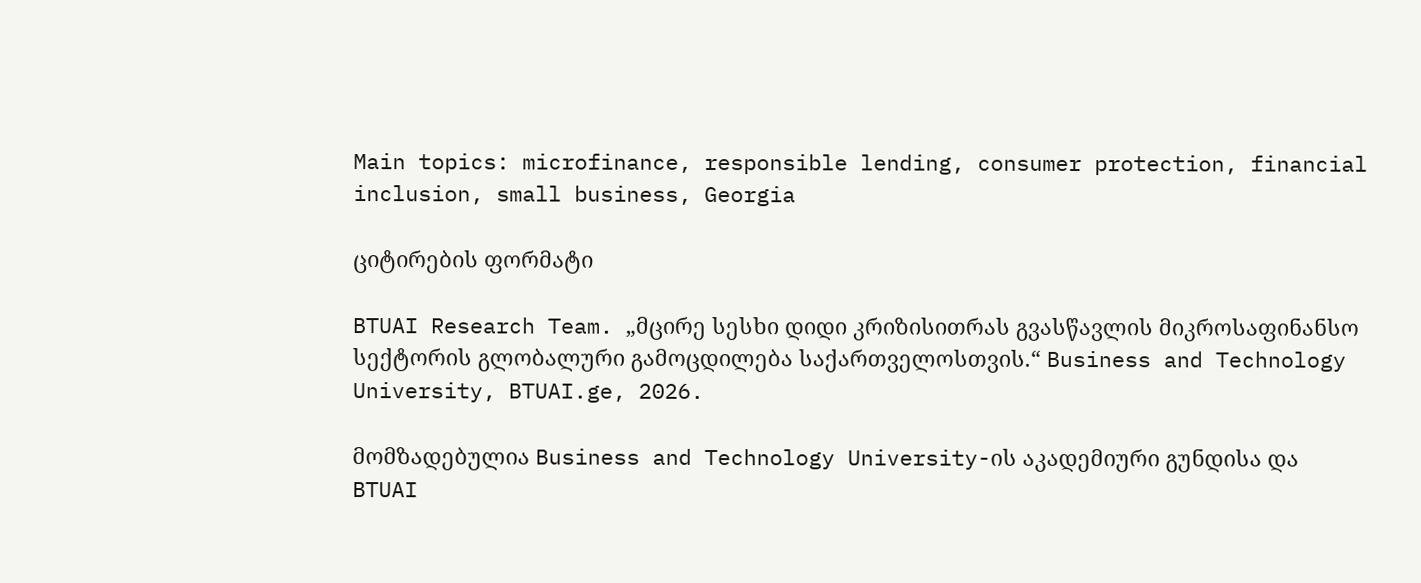Main topics: microfinance, responsible lending, consumer protection, financial inclusion, small business, Georgia

ციტირების ფორმატი

BTUAI Research Team. „მცირე სესხი დიდი კრიზისითრას გვასწავლის მიკროსაფინანსო სექტორის გლობალური გამოცდილება საქართველოსთვის.“ Business and Technology University, BTUAI.ge, 2026.

მომზადებულია Business and Technology University-ის აკადემიური გუნდისა და BTUAI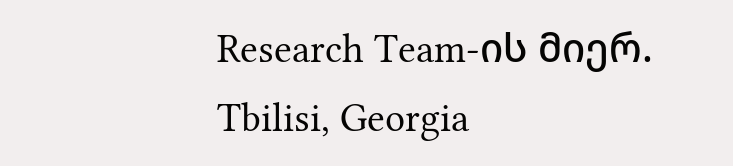Research Team-ის მიერ.
Tbilisi, Georgia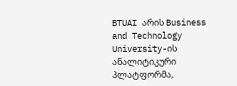BTUAI არის Business and Technology University-ის ანალიტიკური პლატფორმა,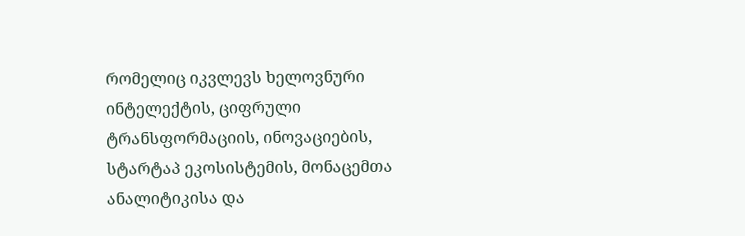რომელიც იკვლევს ხელოვნური ინტელექტის, ციფრული ტრანსფორმაციის, ინოვაციების, სტარტაპ ეკოსისტემის, მონაცემთა ანალიტიკისა და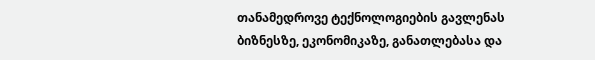თანამედროვე ტექნოლოგიების გავლენას ბიზნესზე, ეკონომიკაზე, განათლებასა და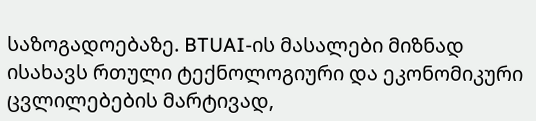საზოგადოებაზე. BTUAI-ის მასალები მიზნად ისახავს რთული ტექნოლოგიური და ეკონომიკური ცვლილებების მარტივად,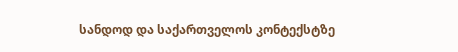სანდოდ და საქართველოს კონტექსტზე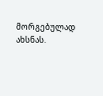მორგებულად ახსნას.